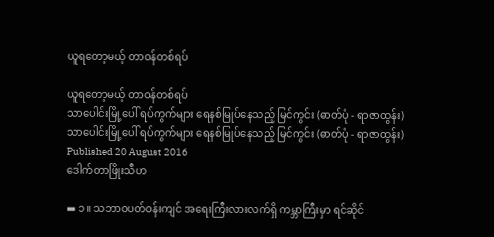ယူရတော့မယ့် တာဝန်တစ်ရပ်

ယူရတော့မယ့် တာဝန်တစ်ရပ်
သာပေါင်းမြို့ပေါ် ရပ်ကွက်များ ရေနစ်မြုပ်နေသည့် မြင်ကွင်း (ဓာတ်ပုံ - ရာဇာထွန်း)
သာပေါင်းမြို့ပေါ် ရပ်ကွက်များ ရေနစ်မြုပ်နေသည့် မြင်ကွင်း (ဓာတ်ပုံ - ရာဇာထွန်း)
Published 20 August 2016
ဒေါက်တာဖြိုးသီဟ

▬ ၁။ သဘာဝပတ်ဝန်းကျင် အရေးကြီးလားလက်ရှိ ကမ္ဘာကြီးမှာ ရင်ဆိုင်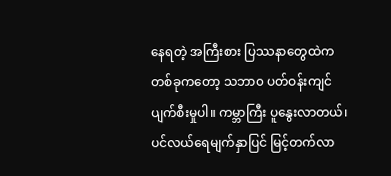နေရတဲ့ အကြီးစား ပြဿနာတွေထဲက တစ်ခုကတော့ သဘာ၀ ပတ်ဝန်းကျင် ပျက်စီးမှုပါ။ ကမ္ဘာကြီး ပူနွေးလာတယ်၊ ပင်လယ်ရေမျက်နှာပြင် မြင့်တက်လာ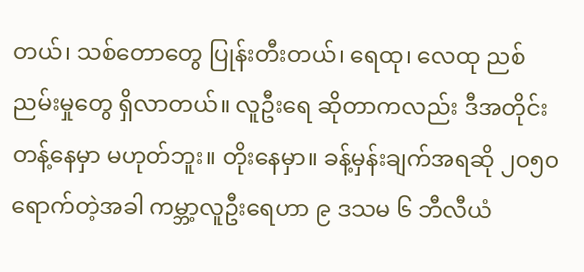တယ်၊ သစ်တောတွေ ပြုန်းတီးတယ်၊ ရေထု၊ လေထု ညစ်ညမ်းမှုတွေ ရှိလာတယ်။ လူဦးရေ ဆိုတာကလည်း ဒီအတိုင်း တန့်နေမှာ မဟုတ်ဘူး။ တိုးနေမှာ။ ခန့်မှန်းချက်အရဆို ၂၀၅၀ ရောက်တဲ့အခါ ကမ္ဘာ့လူဦးရေဟာ ၉ ဒသမ ၆ ဘီလီယံ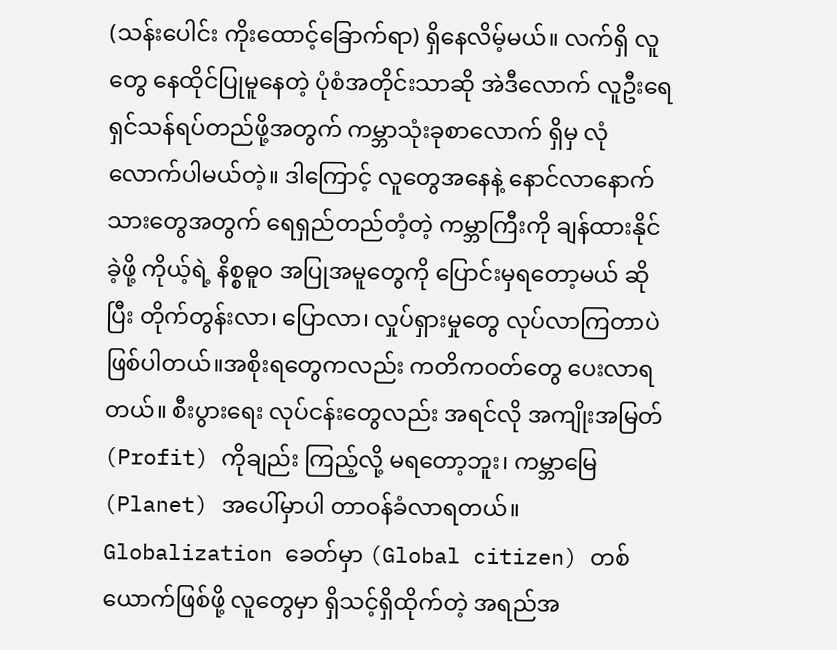(သန်းပေါင်း ကိုးထောင့်ခြောက်ရာ) ရှိနေလိမ့်မယ်။ လက်ရှိ လူတွေ နေထိုင်ပြုမူနေတဲ့ ပုံစံအတိုင်းသာဆို အဲဒီလောက် လူဦးရေ ရှင်သန်ရပ်တည်ဖို့အတွက် ကမ္ဘာသုံးခုစာလောက် ရှိမှ လုံလောက်ပါမယ်တဲ့။ ဒါကြောင့် လူတွေအနေနဲ့ နောင်လာနောက်သားတွေအတွက် ရေရှည်တည်တံ့တဲ့ ကမ္ဘာကြီးကို ချန်ထားနိုင်ခဲ့ဖို့ ကိုယ့်ရဲ့ နိစ္စဓူ၀ အပြုအမူတွေကို ပြောင်းမှရတော့မယ် ဆိုပြီး တိုက်တွန်းလာ၊ ပြောလာ၊ လှုပ်ရှားမှုတွေ လုပ်လာကြတာပဲ ဖြစ်ပါတယ်။အစိုးရတွေကလည်း ကတိကဝတ်တွေ ပေးလာရတယ်။ စီးပွားရေး လုပ်ငန်းတွေလည်း အရင်လို အကျိုးအမြတ် (Profit) ကိုချည်း ကြည့်လို့ မရတော့ဘူး၊ ကမ္ဘာမြေ (Planet) အပေါ်မှာပါ တာဝန်ခံလာရတယ်။ Globalization ခေတ်မှာ (Global citizen) တစ်ယောက်ဖြစ်ဖို့ လူတွေမှာ ရှိသင့်ရှိထိုက်တဲ့ အရည်အ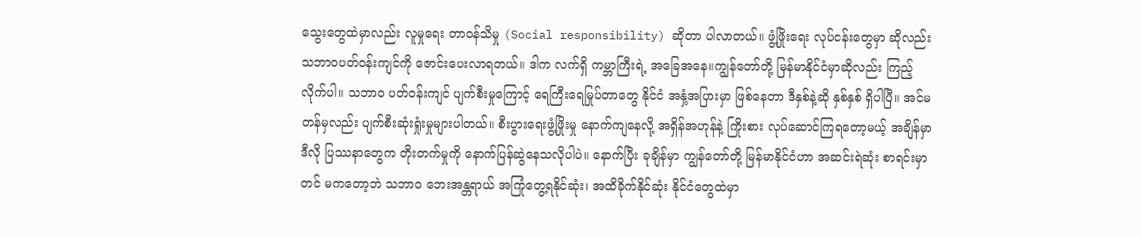သွေးတွေထဲမှာလည်း လူမှုရေး တာဝန်သိမှု (Social responsibility) ဆိုတာ ပါလာတယ်။ ဖွံ့ဖြိုးရေး လုပ်ငန်းတွေမှာ ဆိုလည်း သဘာဝပတ်ဝန်းကျင်ကို ဇောင်းပေးလာရတယ်။ ဒါက လက်ရှိ ကမ္ဘာကြီးရဲ့ အခြေအနေ။ကျွန်တော်တို့ မြန်မာနိုင်ငံမှာဆိုလည်း ကြည့်လိုက်ပါ။ သဘာ၀ ပတ်ဝန်းကျင် ပျက်စီးမှုကြောင့် ရေကြီးရေမြုပ်တာတွေ နိုင်ငံ အနှံ့အပြားမှာ ဖြစ်နေတာ ဒီနှစ်နဲ့ဆို နှစ်နှစ် ရှိပါပြီ။ အင်မတန်မှလည်း ပျက်စီးဆုံးရှုံးမှုများပါတယ်။ စီးပွားရေးဖွံ့ဖြိုးမှု နောက်ကျနေလို့ အရှိန်အဟုန်နဲ့ ကြိုးစား လုပ်ဆောင်ကြရတော့မယ့် အချိန်မှာ ဒီလို ပြဿနာတွေက တိုးတက်မှုကို နောက်ပြန်ဆွဲနေသလိုပါပဲ။ နောက်ပြီး ခုချိန်မှာ ကျွန်တော်တို့ မြန်မာနိုင်ငံဟာ အဆင်းရဲဆုံး စာရင်းမှာတင် မကတော့ဘဲ သဘာ၀ ဘေးအန္တရာယ် အကြုံတွေ့ရနိုင်ဆုံး၊ အထိခိုက်နိုင်ဆုံး နိုင်ငံတွေထဲမှာ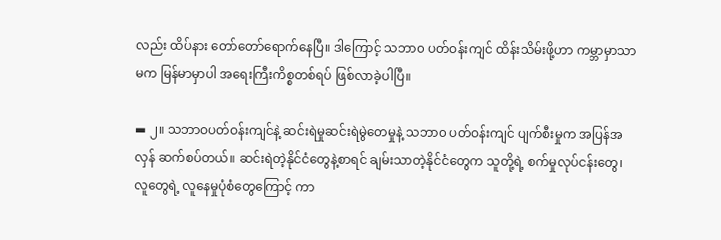လည်း ထိပ်နား တော်တော်ရောက်နေပြီ။ ဒါကြောင့် သဘာ၀ ပတ်ဝန်းကျင် ထိန်းသိမ်းဖို့ဟာ ကမ္ဘာမှာသာမက မြန်မာမှာပါ အရေးကြီးကိစ္စတစ်ရပ် ဖြစ်လာခဲ့ပါပြီ။

▬ ၂။ သဘာဝပတ်ဝန်းကျင်နဲ့ ဆင်းရဲမှုဆင်းရဲမွဲတေမှုနဲ့ သဘာ၀ ပတ်ဝန်းကျင် ပျက်စီးမှုက အပြန်အလှန် ဆက်စပ်တယ်။ ဆင်းရဲတဲ့နိုင်ငံတွေနဲ့စာရင် ချမ်းသာတဲ့နိုင်ငံတွေက သူတို့ရဲ့ စက်မှုလုပ်ငန်းတွေ၊ လူတွေရဲ့ လူနေမှုပုံစံတွေကြောင့် ကာ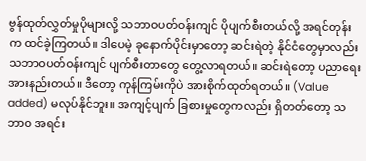ဗွန်ထုတ်လွှတ်မှုပိုများလို့ သဘာဝပတ်ဝန်းကျင် ပိုပျက်စီးတယ်လို့ အရင်တုန်းက ထင်ခဲ့ကြတယ်။ ဒါပေမဲ့ ခုနောက်ပိုင်းမှာတော့ ဆင်းရဲတဲ့ နိုင်ငံတွေမှာလည်း သဘာဝပတ်ဝန်းကျင် ပျက်စီးတာတွေ တွေ့လာရတယ်။ ဆင်းရဲတော့ ပညာရေး အားနည်းတယ်။ ဒီတော့ ကုန်ကြမ်းကိုပဲ အားစိုက်ထုတ်ရတယ်။ (Value added) မလုပ်နိုင်ဘူး။ အကျင့်ပျက် ခြစားမှုတွေကလည်း ရှိတတ်တော့ သဘာ၀ အရင်း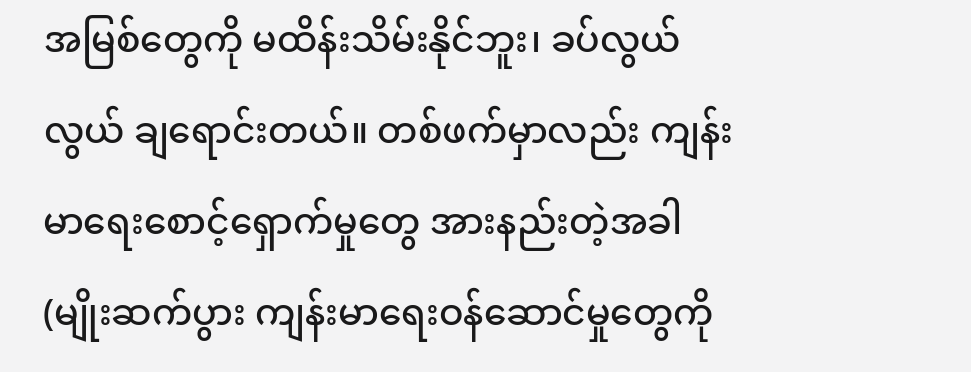အမြစ်တွေကို မထိန်းသိမ်းနိုင်ဘူး၊ ခပ်လွယ်လွယ် ချရောင်းတယ်။ တစ်ဖက်မှာလည်း ကျန်းမာရေးစောင့်ရှောက်မှုတွေ အားနည်းတဲ့အခါ (မျိုးဆက်ပွား ကျန်းမာရေးဝန်ဆောင်မှုတွေကို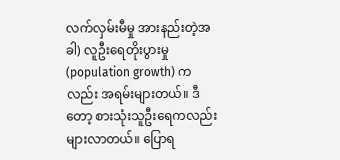လက်လှမ်းမီမှု အားနည်းတဲ့အခါ) လူဦးရေတိုးပွားမှု (population growth) ကလည်း အရမ်းများတယ်။ ဒီတော့ စားသုံးသူဦးရေကလည်း များလာတယ်။ ပြောရ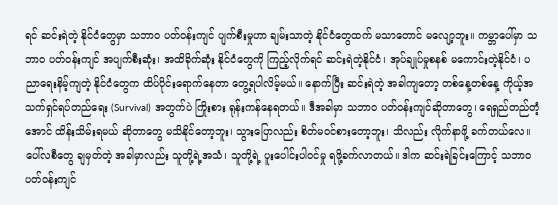ရင် ဆင်းရဲတဲ့ နိုင်ငံတွေမှာ သဘာ၀ ပတ်ဝန်းကျင် ပျက်စီးမှုဟာ ချမ်းသာတဲ့ နိုင်ငံတွေထက် မသာတောင် မလျော့ဘူး။ ကမ္ဘာပေါ်မှာ သဘာ၀ ပတ်ဝန်းကျင် အပျက်စီးဆုံး၊ အထိခိုက်ဆုံး နိုင်ငံတွေကို ကြည့်လိုက်ရင် ဆင်းရဲတဲ့နိုင်ငံ၊ အုပ်ချုပ်မှုစနစ် မကောင်းတဲ့နိုင်ငံ၊ ပညာရေးနိမ့်ကျတဲ့ နိုင်ငံတွေက ထိပ်ပိုင်းရောက်နေတာ တွေ့ရပါလိမ့်မယ်။ နောက်ပြီး ဆင်းရဲတဲ့ အခါကျတော့ တစ်နေ့တစ်နေ့ ကိုယ့်အသက်ရှင်ရပ်တည်ရေး (Survival) အတွက်ပဲ ကြိုးစား ရုန်းကန်နေရတယ်။ ဒီအခါမှာ သဘာ၀ ပတ်ဝန်းကျင်ဆိုတာတွေ၊ ရေရှည်တည်တံ့အောင် ထိန်းသိမ်းရမယ် ဆိုတာတွေ မသိနိုင်တော့ဘူး၊ သွားပြောလည်း စိတ်မဝင်စားတော့ဘူး၊ သိလည်း လိုက်နာဖို့ ခက်တယ်လေ။ ပေါ်လစီတွေ ချမှတ်တဲ့ အခါမှာလည်း သူတို့ရဲ့အသံ၊ သူတို့ရဲ့ ပူးပေါင်းပါဝင်မှု ရဖို့ခက်လာတယ်။ ဒါက ဆင်းရဲခြင်းကြောင့် သဘာဝပတ်ဝန်းကျင်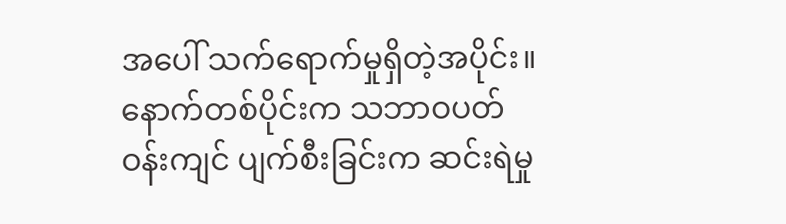အပေါ် သက်ရောက်မှုရှိတဲ့အပိုင်း။နောက်တစ်ပိုင်းက သဘာဝပတ်ဝန်းကျင် ပျက်စီးခြင်းက ဆင်းရဲမှု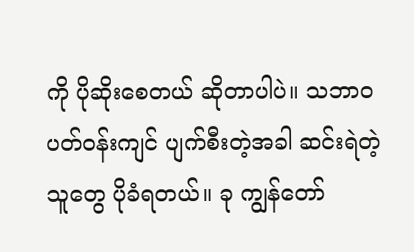ကို ပိုဆိုးစေတယ် ဆိုတာပါပဲ။ သဘာဝပတ်ဝန်းကျင် ပျက်စီးတဲ့အခါ ဆင်းရဲတဲ့သူတွေ ပိုခံရတယ်။ ခု ကျွန်တော်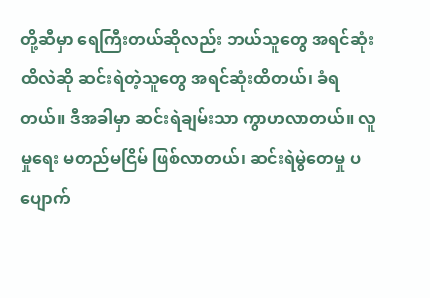တို့ဆီမှာ ရေကြီးတယ်ဆိုလည်း ဘယ်သူတွေ အရင်ဆုံးထိလဲဆို ဆင်းရဲတဲ့သူတွေ အရင်ဆုံးထိတယ်၊ ခံရတယ်။ ဒီအခါမှာ ဆင်းရဲချမ်းသာ ကွာဟလာတယ်။ လူမှုရေး မတည်မငြိမ် ဖြစ်လာတယ်၊ ဆင်းရဲမွဲတေမှု ပပျောက်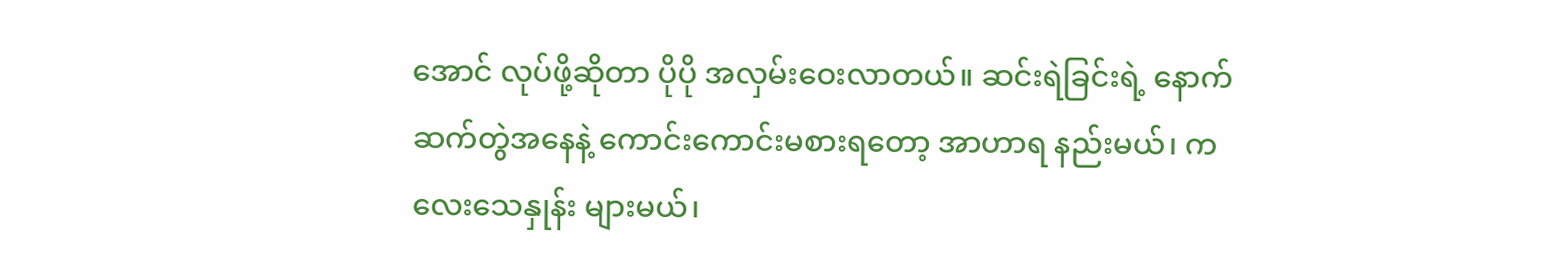အောင် လုပ်ဖို့ဆိုတာ ပိုပို အလှမ်းဝေးလာတယ်။ ဆင်းရဲခြင်းရဲ့ နောက်ဆက်တွဲအနေနဲ့ ကောင်းကောင်းမစားရတော့ အာဟာရ နည်းမယ်၊ ကလေးသေနှုန်း များမယ်၊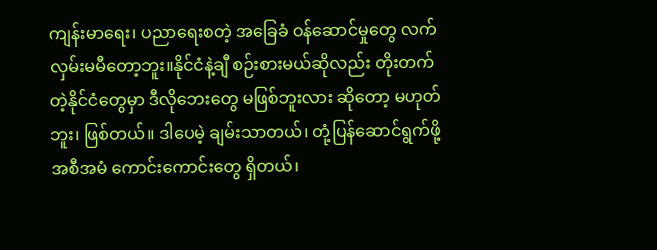ကျန်းမာရေး၊ ပညာရေးစတဲ့ အခြေခံ ဝန်ဆောင်မှုတွေ လက်လှမ်းမမီတော့ဘူး။နိုင်ငံနဲ့ချီ စဉ်းစားမယ်ဆိုလည်း တိုးတက်တဲ့နိုင်ငံတွေမှာ ဒီလိုဘေးတွေ မဖြစ်ဘူးလား ဆိုတော့ မဟုတ်ဘူး၊ ဖြစ်တယ်။ ဒါပေမဲ့ ချမ်းသာတယ်၊ တုံ့ပြန်ဆောင်ရွက်ဖို့ အစီအမံ ကောင်းကောင်းတွေ ရှိတယ်၊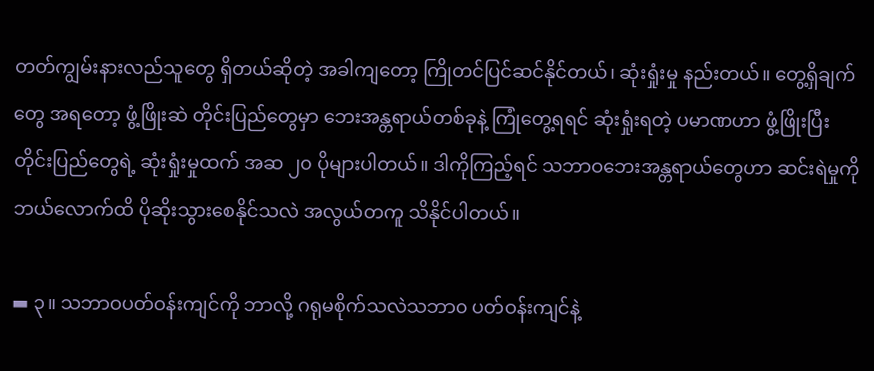တတ်ကျွမ်းနားလည်သူတွေ ရှိတယ်ဆိုတဲ့ အခါကျတော့ ကြိုတင်ပြင်ဆင်နိုင်တယ်၊ ဆုံးရှုံးမှု နည်းတယ်။ တွေ့ရှိချက်တွေ အရတော့ ဖွံ့ဖြိုးဆဲ တိုင်းပြည်တွေမှာ ဘေးအန္တရာယ်တစ်ခုနဲ့ ကြုံတွေ့ရရင် ဆုံးရှုံးရတဲ့ ပမာဏဟာ ဖွံ့ဖြိုးပြီး တိုင်းပြည်တွေရဲ့ ဆုံးရှုံးမှုထက် အဆ ၂၀ ပိုများပါတယ်။ ဒါကိုကြည့်ရင် သဘာဝဘေးအန္တရာယ်တွေဟာ ဆင်းရဲမှုကို ဘယ်လောက်ထိ ပိုဆိုးသွားစေနိုင်သလဲ အလွယ်တကူ သိနိုင်ပါတယ်။

▬ ၃။ သဘာဝပတ်ဝန်းကျင်ကို ဘာလို့ ဂရုမစိုက်သလဲသဘာ၀ ပတ်ဝန်းကျင်နဲ့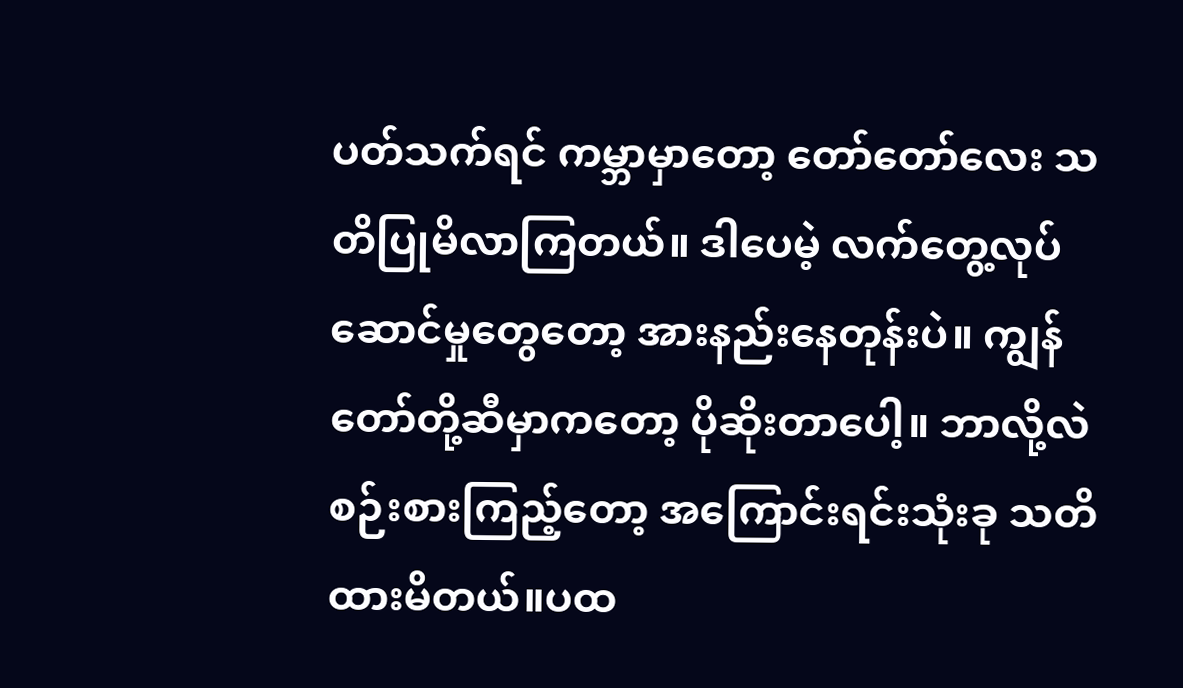ပတ်သက်ရင် ကမ္ဘာမှာတော့ တော်တော်လေး သတိပြုမိလာကြတယ်။ ဒါပေမဲ့ လက်တွေ့လုပ်ဆောင်မှုတွေတော့ အားနည်းနေတုန်းပဲ။ ကျွန်တော်တို့ဆီမှာကတော့ ပိုဆိုးတာပေါ့။ ဘာလို့လဲ စဉ်းစားကြည့်တော့ အကြောင်းရင်းသုံးခု သတိထားမိတယ်။ပထ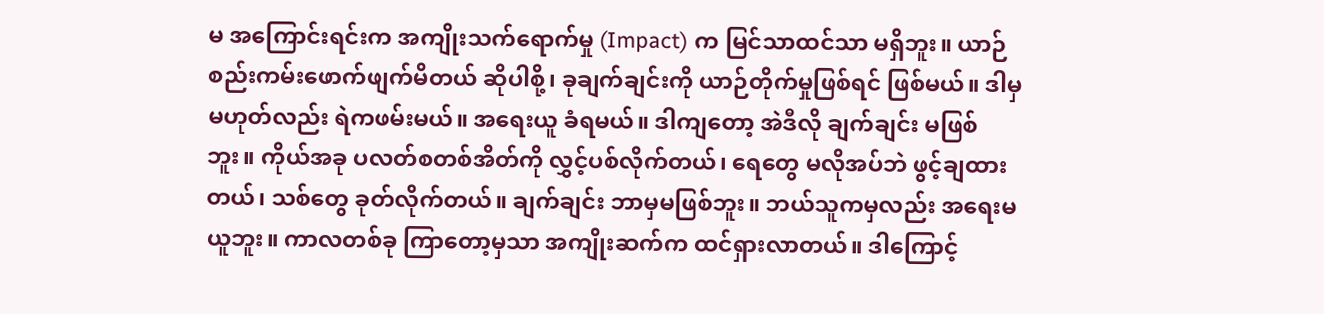မ အကြောင်းရင်းက အကျိုးသက်ရောက်မှု (Impact) က မြင်သာထင်သာ မရှိဘူး။ ယာဉ်စည်းကမ်းဖောက်ဖျက်မိတယ် ဆိုပါစို့၊ ခုချက်ချင်းကို ယာဉ်တိုက်မှုဖြစ်ရင် ဖြစ်မယ်။ ဒါမှမဟုတ်လည်း ရဲကဖမ်းမယ်။ အရေးယူ ခံရမယ်။ ဒါကျတော့ အဲဒီလို ချက်ချင်း မဖြစ်ဘူး။ ကိုယ်အခု ပလတ်စတစ်အိတ်ကို လွှင့်ပစ်လိုက်တယ်၊ ရေတွေ မလိုအပ်ဘဲ ဖွင့်ချထားတယ်၊ သစ်တွေ ခုတ်လိုက်တယ်။ ချက်ချင်း ဘာမှမဖြစ်ဘူး။ ဘယ်သူကမှလည်း အရေးမယူဘူး။ ကာလတစ်ခု ကြာတော့မှသာ အကျိုးဆက်က ထင်ရှားလာတယ်။ ဒါကြောင့်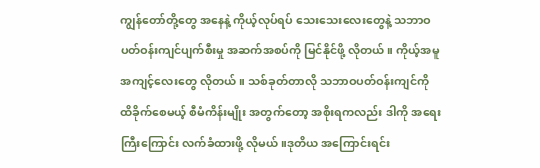ကျွန်တော်တို့တွေ အနေနဲ့ ကိုယ့်လုပ်ရပ် သေးသေးလေးတွေနဲ့ သဘာဝပတ်ဝန်းကျင်ပျက်စီးမှု အဆက်အစပ်ကို မြင်နိုင်ဖို့ လိုတယ်။ ကိုယ့်အမူအကျင့်လေးတွေ လိုတယ်။ သစ်ခုတ်တာလို သဘာဝပတ်ဝန်းကျင်ကို ထိခိုက်စေမယ့် စီမံကိန်းမျိုး အတွက်တော့ အစိုးရကလည်း ဒါကို အရေးကြီးကြောင်း လက်ခံထားဖို့ လိုမယ်။ဒုတိယ အကြောင်းရင်း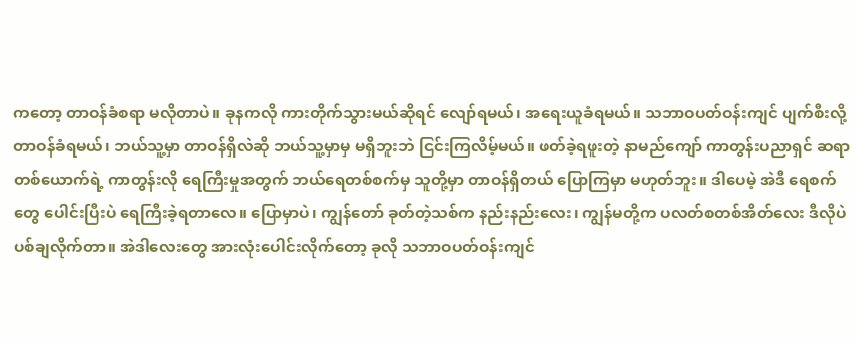ကတော့ တာဝန်ခံစရာ မလိုတာပဲ။ ခုနကလို ကားတိုက်သွားမယ်ဆိုရင် လျော်ရမယ်၊ အရေးယူခံရမယ်။ သဘာဝပတ်ဝန်းကျင် ပျက်စီးလို့ တာဝန်ခံရမယ်၊ ဘယ်သူ့မှာ တာဝန်ရှိလဲဆို ဘယ်သူ့မှာမှ မရှိဘူးဘဲ ငြင်းကြလိမ့်မယ်။ ဖတ်ခဲ့ရဖူးတဲ့ နာမည်ကျော် ကာတွန်းပညာရှင် ဆရာတစ်ယောက်ရဲ့ ကာတွန်းလို ရေကြီးမှုအတွက် ဘယ်ရေတစ်စက်မှ သူတို့မှာ တာဝန်ရှိတယ် ပြောကြမှာ မဟုတ်ဘူး။ ဒါပေမဲ့ အဲဒီ ရေစက်တွေ ပေါင်းပြီးပဲ ရေကြီးခဲ့ရတာလေ။ ပြောမှာပဲ၊ ကျွန်တော် ခုတ်တဲ့သစ်က နည်းနည်းလေး၊ ကျွန်မတို့က ပလတ်စတစ်အိတ်လေး ဒီလိုပဲ ပစ်ချလိုက်တာ။ အဲဒါလေးတွေ အားလုံးပေါင်းလိုက်တော့ ခုလို သဘာဝပတ်ဝန်းကျင်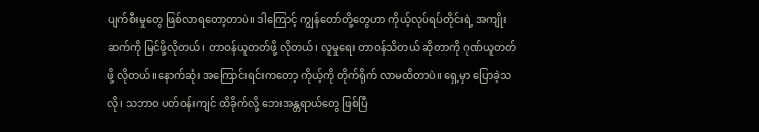ပျက်စီးမှုတွေ ဖြစ်လာရတော့တာပဲ။ ဒါကြောင့် ကျွန်တော်တို့တွေဟာ ကိုယ့်လုပ်ရပ်တိုင်းရဲ့ အကျိုးဆက်ကို မြင်ဖို့လိုတယ်၊ တာဝန်ယူတတ်ဖို့ လိုတယ်၊ လူမှုရေး တာဝန်သိတယ် ဆိုတာကို ဂုဏ်ယူတတ်ဖို့ လိုတယ်။နောက်ဆုံး အကြောင်းရင်းကတော့ ကိုယ့်ကို တိုက်ရိုက် လာမထိတာပဲ။ ရှေ့မှာ ပြောခဲ့သလို၊ သဘာ၀ ပတ်ဝန်းကျင် ထိခိုက်လို့ ဘေးအန္တရာယ်တွေ ဖြစ်ပြီ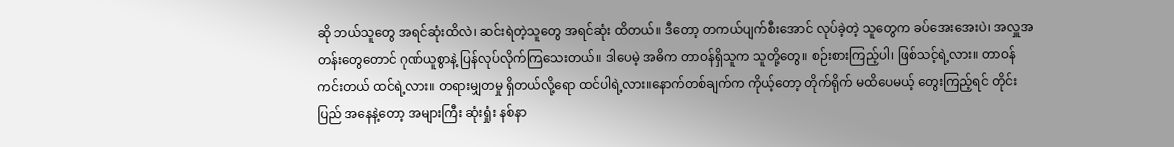ဆို ဘယ်သူတွေ အရင်ဆုံးထိလဲ၊ ဆင်းရဲတဲ့သူတွေ အရင်ဆုံး ထိတယ်။ ဒီတော့ တကယ်ပျက်စီးအောင် လုပ်ခဲ့တဲ့ သူတွေက ခပ်အေးအေးပဲ၊ အလှူအတန်းတွေတောင် ဂုဏ်ယူစွာနဲ့ ပြန်လုပ်လိုက်ကြသေးတယ်။ ဒါပေမဲ့ အဓိက တာဝန်ရှိသူက သူတို့တွေ။ စဉ်းစားကြည့်ပါ၊ ဖြစ်သင့်ရဲ့လား။ တာဝန်ကင်းတယ် ထင်ရဲ့လား။ တရားမျှတမှု ရှိတယ်လို့ရော ထင်ပါရဲ့လား။နောက်တစ်ချက်က ကိုယ့်တော့ တိုက်ရိုက် မထိပေမယ့် တွေးကြည့်ရင် တိုင်းပြည် အနေနဲ့တော့ အများကြီး ဆုံးရှုံး နစ်နာ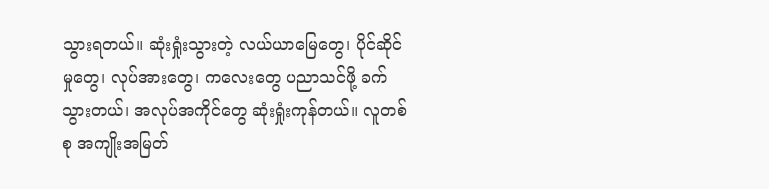သွားရတယ်။ ဆုံးရှုံးသွားတဲ့ လယ်ယာမြေတွေ၊ ပိုင်ဆိုင်မှုတွေ၊ လုပ်အားတွေ၊ ကလေးတွေ ပညာသင်ဖို့ ခက်သွားတယ်၊ အလုပ်အကိုင်တွေ ဆုံးရှုံးကုန်တယ်။ လူတစ်စု အကျိုးအမြတ်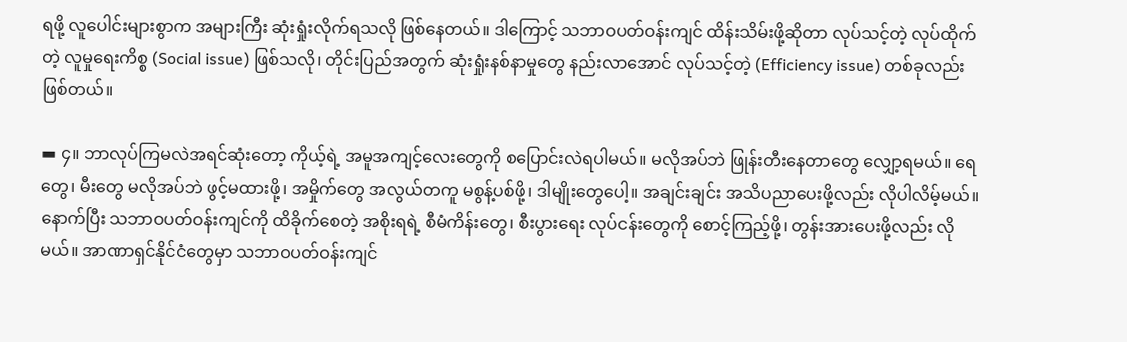ရဖို့ လူပေါင်းများစွာက အများကြီး ဆုံးရှုံးလိုက်ရသလို ဖြစ်နေတယ်။ ဒါကြောင့် သဘာဝပတ်ဝန်းကျင် ထိန်းသိမ်းဖို့ဆိုတာ လုပ်သင့်တဲ့ လုပ်ထိုက်တဲ့ လူမှုရေးကိစ္စ (Social issue) ဖြစ်သလို၊ တိုင်းပြည်အတွက် ဆုံးရှုံးနစ်နာမှုတွေ နည်းလာအောင် လုပ်သင့်တဲ့ (Efficiency issue) တစ်ခုလည်း ဖြစ်တယ်။

▬ ၄။ ဘာလုပ်ကြမလဲအရင်ဆုံးတော့ ကိုယ့်ရဲ့ အမူအကျင့်လေးတွေကို စပြောင်းလဲရပါမယ်။ မလိုအပ်ဘဲ ဖြုန်းတီးနေတာတွေ လျှော့ရမယ်။ ရေတွေ၊ မီးတွေ မလိုအပ်ဘဲ ဖွင့်မထားဖို့၊ အမှိုက်တွေ အလွယ်တကူ မစွန့်ပစ်ဖို့၊ ဒါမျိုးတွေပေါ့။ အချင်းချင်း အသိပညာပေးဖို့လည်း လိုပါလိမ့်မယ်။နောက်ပြီး သဘာဝပတ်ဝန်းကျင်ကို ထိခိုက်စေတဲ့ အစိုးရရဲ့ စီမံကိန်းတွေ၊ စီးပွားရေး လုပ်ငန်းတွေကို စောင့်ကြည့်ဖို့၊ တွန်းအားပေးဖို့လည်း လိုမယ်။ အာဏာရှင်နိုင်ငံတွေမှာ သဘာဝပတ်ဝန်းကျင်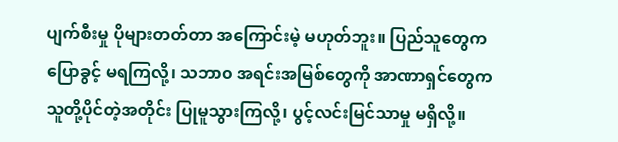ပျက်စီးမှု ပိုများတတ်တာ အကြောင်းမဲ့ မဟုတ်ဘူး။ ပြည်သူတွေက ပြောခွင့် မရကြလို့၊ သဘာ၀ အရင်းအမြစ်တွေကို အာဏာရှင်တွေက သူတို့ပိုင်တဲ့အတိုင်း ပြုမူသွားကြလို့၊ ပွင့်လင်းမြင်သာမှု မရှိလို့။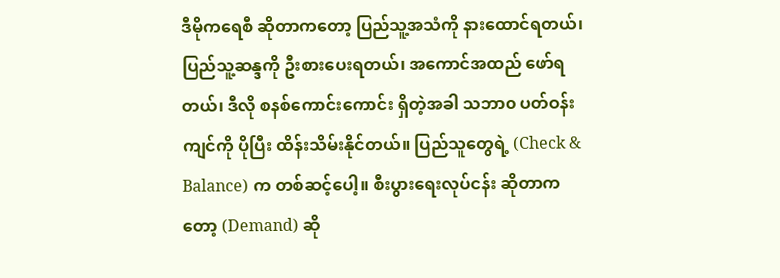ဒီမိုကရေစီ ဆိုတာကတော့ ပြည်သူ့အသံကို နားထောင်ရတယ်၊ ပြည်သူ့ဆန္ဒကို ဦးစားပေးရတယ်၊ အကောင်အထည် ဖော်ရတယ်၊ ဒီလို စနစ်ကောင်းကောင်း ရှိတဲ့အခါ သဘာ၀ ပတ်ဝန်းကျင်ကို ပိုပြီး ထိန်းသိမ်းနိုင်တယ်။ ပြည်သူတွေရဲ့ (Check & Balance) က တစ်ဆင့်ပေါ့။ စီးပွားရေးလုပ်ငန်း ဆိုတာကတော့ (Demand) ဆို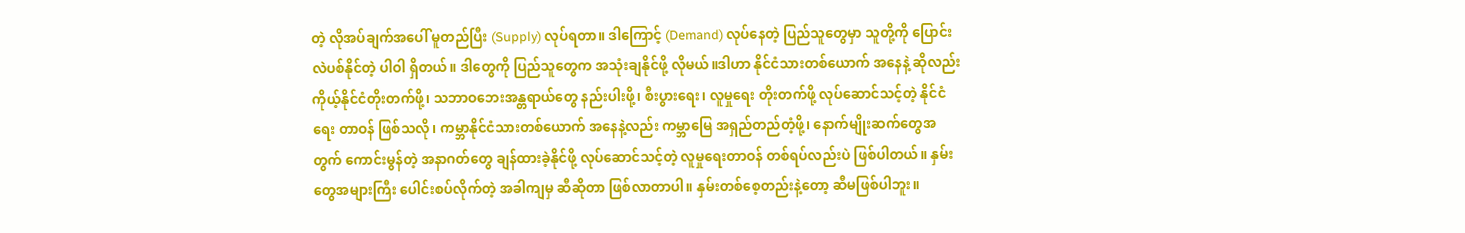တဲ့ လိုအပ်ချက်အပေါ် မူတည်ပြီး (Supply) လုပ်ရတာ။ ဒါကြောင့် (Demand) လုပ်နေတဲ့ ပြည်သူတွေမှာ သူတို့ကို ပြောင်းလဲပစ်နိုင်တဲ့ ပါဝါ ရှိတယ်။ ဒါတွေကို ပြည်သူတွေက အသုံးချနိုင်ဖို့ လိုမယ်။ဒါဟာ နိုင်ငံသားတစ်ယောက် အနေနဲ့ ဆိုလည်း ကိုယ့်နိုင်ငံတိုးတက်ဖို့၊ သဘာဝဘေးအန္တရာယ်တွေ နည်းပါးဖို့၊ စီးပွားရေး၊ လူမှုရေး တိုးတက်ဖို့ လုပ်ဆောင်သင့်တဲ့ နိုင်ငံရေး တာဝန် ဖြစ်သလို၊ ကမ္ဘာနိုင်ငံသားတစ်ယောက် အနေနဲ့လည်း ကမ္ဘာမြေ အရှည်တည်တံ့ဖို့၊ နောက်မျိုးဆက်တွေအတွက် ကောင်းမွန်တဲ့ အနာဂတ်တွေ ချန်ထားခဲ့နိုင်ဖို့ လုပ်ဆောင်သင့်တဲ့ လူမှုရေးတာဝန် တစ်ရပ်လည်းပဲ ဖြစ်ပါတယ်။ နှမ်းတွေအများကြီး ပေါင်းစပ်လိုက်တဲ့ အခါကျမှ ဆီဆိုတာ ဖြစ်လာတာပါ။ နှမ်းတစ်စေ့တည်းနဲ့တော့ ဆီမဖြစ်ပါဘူး။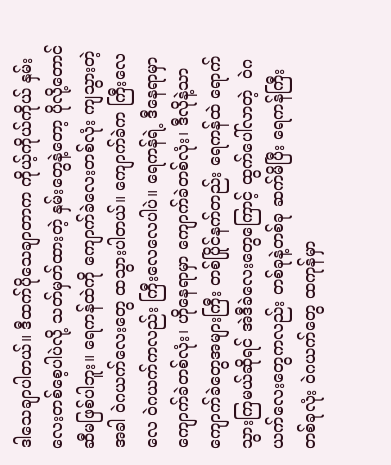ဒါသေချာပါတယ်။ ဒီထက်ပိုသေချာတာက ကိုယ့်ကိုယ်ကိုယ် နှမ်းလေးတစ်စေ့ပါပဲလို့ သတ်မှတ်ထားတဲ့ နှမ်းတွေနဲ့တော့ ပိုလို့တောင် ဆီမဖြစ်ပါဘူး။ ရေကန်ထဲကို ကျောက်ခဲလေးတစ်လုံး ကျသွားတဲ့အခါ ဝဲဂယက်လေးတွေ ထသွားပါတယ်။ ကျောက်ခဲက ကြီးလေလေ ဝဲဂယက်ကလည်း ကြီးလေလေပါပဲ။ ရေကန်ရဲ့ ဒီနေရာမှာ ကျောက်ခဲတစ်လုံး၊ ဟိုနေရာမှာ ကျောက်ခဲတစ်လုံး၊ ဒီလိုနဲ့သာ ကျောက်ခဲတွေအများကြီး တစ်ပြိုင်နက်တည်း ရေကန်ထဲ ရောက်သွားကြမယ်ဆိုရင် အဲဒီခဲလေးတွေကြောင့် ထွက်ပေါ်လာတဲ့  ဝဲဂယက်လေးတွေကလည်း တစ်ခုနဲ့တစ်ခု ဆက်မိပြီး ရေကန်ကြီးတစ်ခုလုံး ဝဲဂယက်တွေ ထကုန်မှာ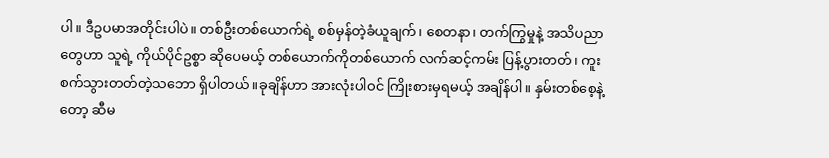ပါ။ ဒီဥပမာအတိုင်းပါပဲ။ တစ်ဦးတစ်ယောက်ရဲ့ စစ်မှန်တဲ့ခံယူချက်၊ စေတနာ၊ တက်ကြွမှုနဲ့ အသိပညာတွေဟာ သူရဲ့ ကိုယ်ပိုင်ဥစ္စာ ဆိုပေမယ့် တစ်ယောက်ကိုတစ်ယောက် လက်ဆင့်ကမ်း ပြန့်ပွားတတ်၊ ကူးစက်သွားတတ်တဲ့သဘော ရှိပါတယ်။ခုချိန်ဟာ အားလုံးပါဝင် ကြိုးစားမှရမယ့် အချိန်ပါ။ နှမ်းတစ်စေ့နဲ့တော့ ဆီမ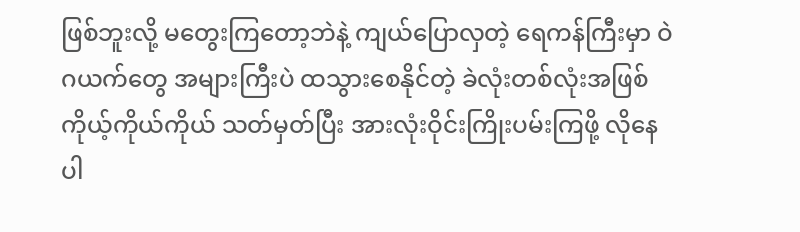ဖြစ်ဘူးလို့ မတွေးကြတော့ဘဲနဲ့ ကျယ်ပြောလှတဲ့ ရေကန်ကြီးမှာ ဝဲဂယက်တွေ အများကြီးပဲ ထသွားစေနိုင်တဲ့ ခဲလုံးတစ်လုံးအဖြစ် ကိုယ့်ကိုယ်ကိုယ် သတ်မှတ်ပြီး အားလုံးဝိုင်းကြိုးပမ်းကြဖို့ လိုနေပါ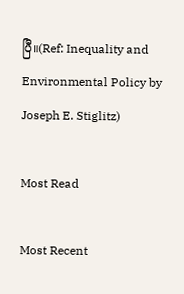ပြီ။(Ref: Inequality and Environmental Policy by Joseph E. Stiglitz)

Most Read

Most Recent